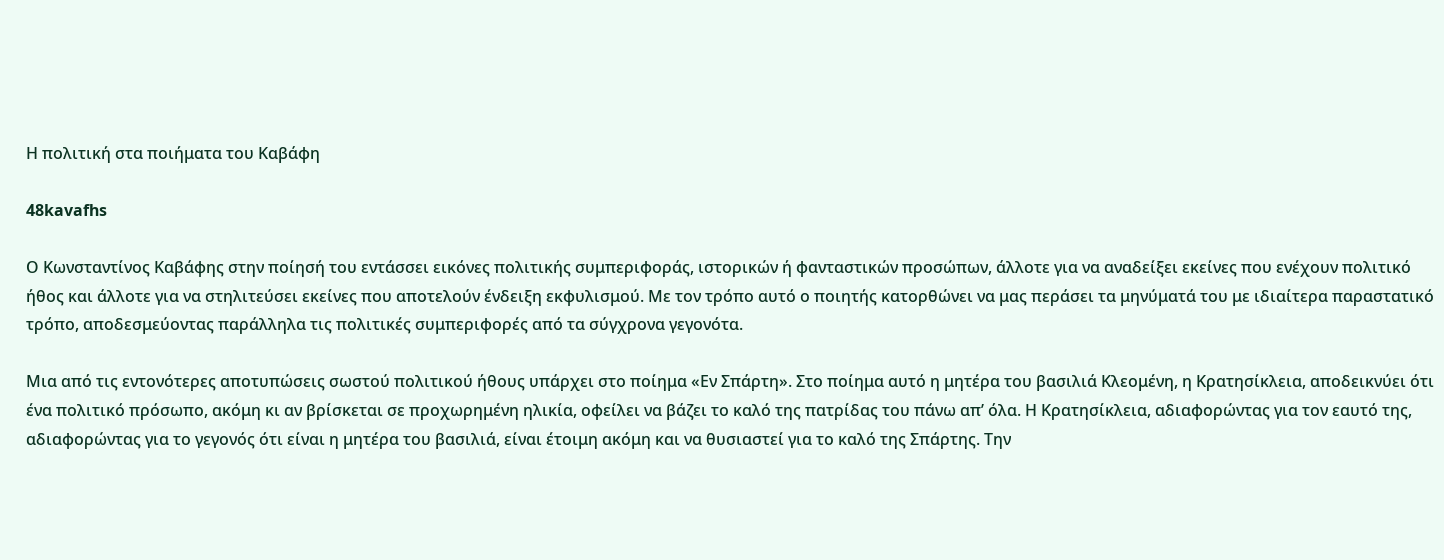Η πολιτική στα ποιήματα του Καβάφη

48kavafhs

Ο Κωνσταντίνος Καβάφης στην ποίησή του εντάσσει εικόνες πολιτικής συμπεριφοράς, ιστορικών ή φανταστικών προσώπων, άλλοτε για να αναδείξει εκείνες που ενέχουν πολιτικό ήθος και άλλοτε για να στηλιτεύσει εκείνες που αποτελούν ένδειξη εκφυλισμού. Με τον τρόπο αυτό ο ποιητής κατορθώνει να μας περάσει τα μηνύματά του με ιδιαίτερα παραστατικό τρόπο, αποδεσμεύοντας παράλληλα τις πολιτικές συμπεριφορές από τα σύγχρονα γεγονότα.

Μια από τις εντονότερες αποτυπώσεις σωστού πολιτικού ήθους υπάρχει στο ποίημα «Εν Σπάρτη». Στο ποίημα αυτό η μητέρα του βασιλιά Κλεομένη, η Κρατησίκλεια, αποδεικνύει ότι ένα πολιτικό πρόσωπο, ακόμη κι αν βρίσκεται σε προχωρημένη ηλικία, οφείλει να βάζει το καλό της πατρίδας του πάνω απ’ όλα. Η Κρατησίκλεια, αδιαφορώντας για τον εαυτό της, αδιαφορώντας για το γεγονός ότι είναι η μητέρα του βασιλιά, είναι έτοιμη ακόμη και να θυσιαστεί για το καλό της Σπάρτης. Την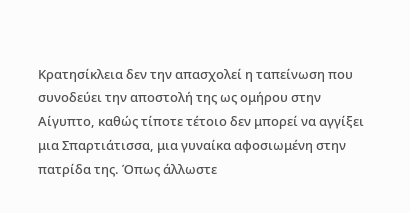Κρατησίκλεια δεν την απασχολεί η ταπείνωση που συνοδεύει την αποστολή της ως ομήρου στην Αίγυπτο, καθώς τίποτε τέτοιο δεν μπορεί να αγγίξει μια Σπαρτιάτισσα, μια γυναίκα αφοσιωμένη στην πατρίδα της. Όπως άλλωστε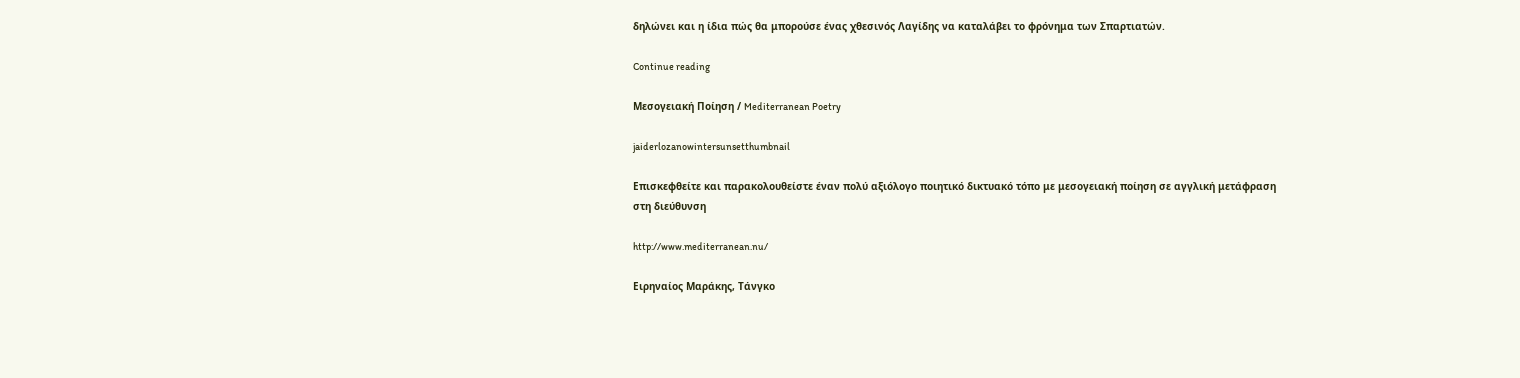δηλώνει και η ίδια πώς θα μπορούσε ένας χθεσινός Λαγίδης να καταλάβει το φρόνημα των Σπαρτιατών.

Continue reading

Μεσογειακή Ποίηση / Mediterranean Poetry

jaiderlozanowintersunsetthumbnail

Επισκεφθείτε και παρακολουθείστε έναν πολύ αξιόλογο ποιητικό δικτυακό τόπο με μεσογειακή ποίηση σε αγγλική μετάφραση στη διεύθυνση

http://www.mediterranean.nu/

Ειρηναίος Μαράκης, Τάνγκο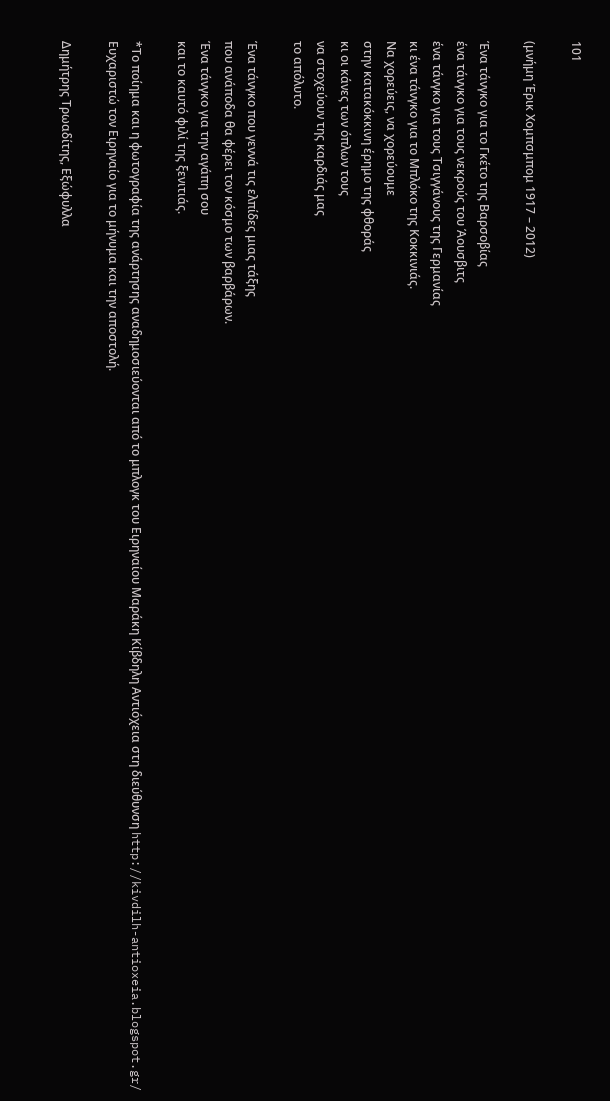101

(μνήμη Έρικ Χομπσμπομ 1917 – 2012)

Ένα τάνγκο για το Γκέτο της Βαρσοβίας
ένα τάνγκο για τους νεκρούς του Άουσβιτς
ένα τάνγκο για τους Τσιγγάνους της Γερμανίας
κι ένα τάνγκο για το Μπλόκο της Κοκκινιάς.
Να χορεύεις, να χορεύουμε
στην κατακόκκινη έρημο της φθοράς
κι οι κάνες των όπλων τους
να στοχεύουν της καρδιάς μας
το απόλυτο.

Ένα τάνγκο που γεννά τις ελπίδες μιας τάξης
που ανάποδα θα φέρει τον κόσμο των βαρβάρων.
Ένα τάνγκο για την αγάπη σου
και το καυτό φιλί της ξενιτιάς.

*Το ποίημα και η φωτογραφία της ανάρτησης αναδημοσιεύονται από το μπλογκ του Ειρηναίου Μαράκη Κίβδηλη Αντιόχεια στη διεύθυνση http://kivdilh-antioxeia.blogspot.gr/ Ευχαριστώ τον Ειρηναίο για το μήνυμα και την αποστολή.

Δημήτρης Τρωαδίτης, Εξώφυλλα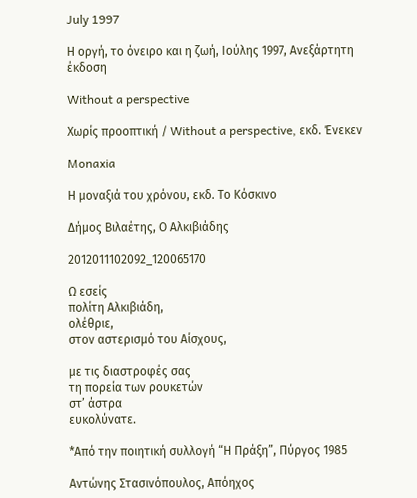July 1997

Η οργή, το όνειρο και η ζωή, Ιούλης 1997, Ανεξάρτητη έκδοση

Without a perspective

Χωρίς προοπτική / Without a perspective, εκδ. Ένεκεν

Monaxia

Η μοναξιά του χρόνου, εκδ. Το Κόσκινο

Δήμος Βιλαέτης, Ο Αλκιβιάδης

2012011102092_120065170

Ω εσείς
πολίτη Αλκιβιάδη,
ολέθριε,
στον αστερισμό του Αίσχους,

με τις διαστροφές σας
τη πορεία των ρουκετών
στ’ άστρα
ευκολύνατε.

*Από την ποιητική συλλογή “Η Πράξη”, Πύργος 1985

Αντώνης Στασινόπουλος, Απόηχος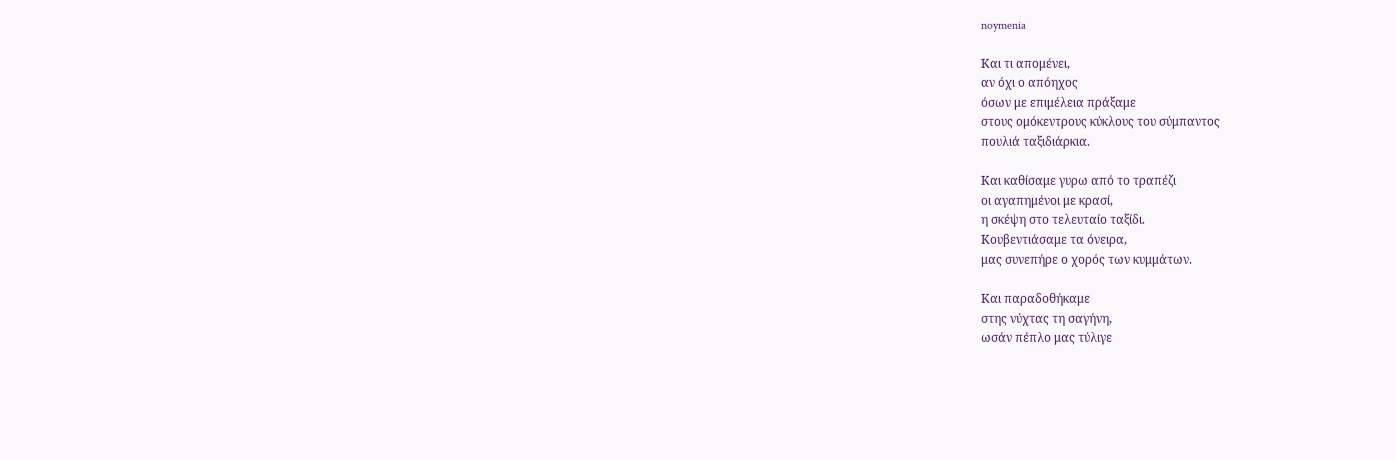noymenia

Και τι απομένει,
αν όχι ο απόηχος
όσων με επιμέλεια πράξαμε
στους ομόκεντρους κύκλους του σύμπαντος
πουλιά ταξιδιάρκια.

Και καθίσαμε γυρω από το τραπέζι
οι αγαπημένοι με κρασί,
η σκέψη στο τελευταίο ταξίδι.
Κουβεντιάσαμε τα όνειρα,
μας συνεπήρε ο χορός των κυμμάτων.

Και παραδοθήκαμε
στης νύχτας τη σαγήνη,
ωσάν πέπλο μας τύλιγε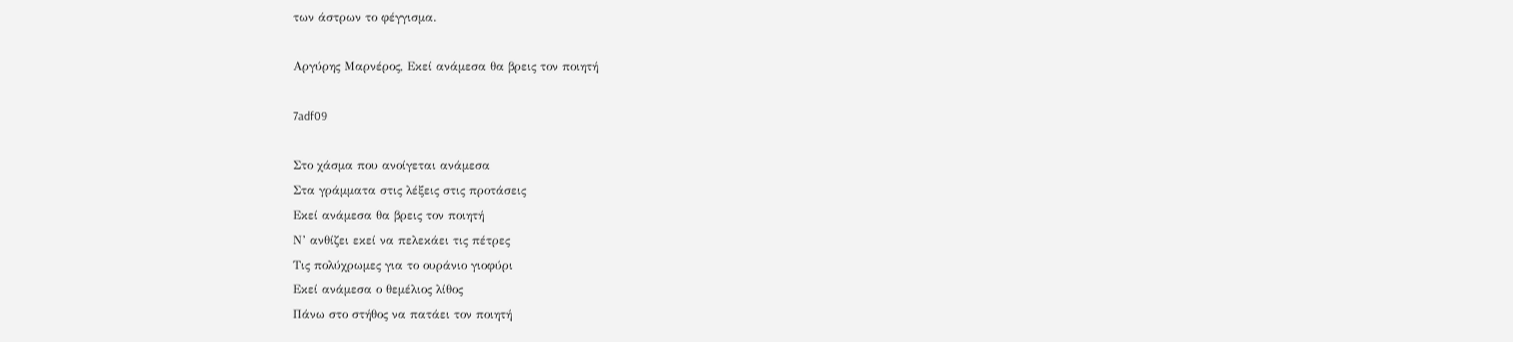των άστρων το φέγγισμα.

Αργύρης Μαρνέρος, Εκεί ανάμεσα θα βρεις τον ποιητή

7adf09

Στο χάσμα που ανοίγεται ανάμεσα
Στα γράμματα στις λέξεις στις προτάσεις
Εκεί ανάμεσα θα βρεις τον ποιητή
Ν’ ανθίζει εκεί να πελεκάει τις πέτρες
Τις πολύχρωμες για το ουράνιο γιοφύρι
Εκεί ανάμεσα ο θεμέλιος λίθος
Πάνω στο στήθος να πατάει τον ποιητή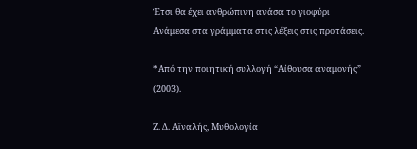Έτσι θα έχει ανθρώπινη ανάσα το γιοφύρι
Ανάμεσα στα γράμματα στις λέξεις στις προτάσεις.

*Από την ποιητική συλλογή “Αίθουσα αναμονής” (2003).

Ζ. Δ. Αϊναλής, Μυθολογία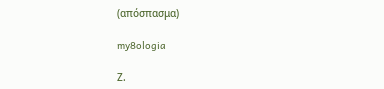(απόσπασμα)

my8ologia

Ζ.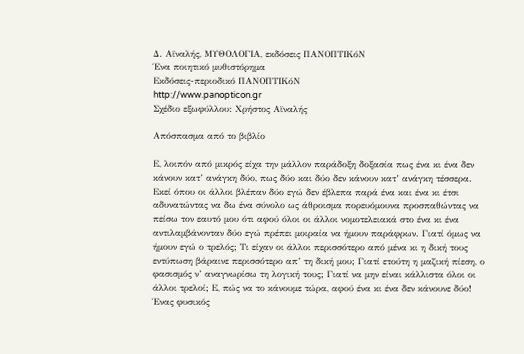Δ. Αϊναλής, ΜΥΘΟΛΟΓΙΑ, εκδόσεις ΠΑΝΟΠΤΙΚόΝ
Ένα ποιητικό μυθιστόρημα
Εκδόσεις-περιοδικό ΠΑΝΟΠΤΙΚόΝ
http://www.panopticon.gr
Σχέδιο εξωφύλλου: Χρήστος Αϊναλής

Απόσπασμα από το βιβλίο

Ε, λοιπόν από μικρός είχα την μάλλον παράδοξη δοξασία πως ένα κι ένα δεν κάνουν κατ’ ανάγκη δύο, πως δύο και δύο δεν κάνουν κατ’ ανάγκη τέσσερα. Εκεί όπου οι άλλοι βλέπαν δύο εγώ δεν έβλεπα παρά ένα και ένα κι έτσι αδυνατώντας να δω ένα σύνολο ως άθροισμα πορευόμουνα προσπαθώντας να πείσω τον εαυτό μου ότι αφού όλοι οι άλλοι νομοτελειακά στο ένα κι ένα αντιλαμβάνονταν δύο εγώ πρέπει μοιραία να ήμουν παράφρων. Γιατί όμως να ήμουν εγώ ο τρελός; Τι είχαν οι άλλοι περισσότερο από μένα κι η δική τους εντύπωση βάραινε περισσότερο απ’ τη δική μου; Γιατί ετούτη η μαζική πίεση, ο φασισμός ν’ αναγνωρίσω τη λογική τους; Γιατί να μην είναι κάλλιστα όλοι οι άλλοι τρελοί; Ε, πώς να το κάνουμε τώρα, αφού ένα κι ένα δεν κάνουνε δύο! Ένας φυσικός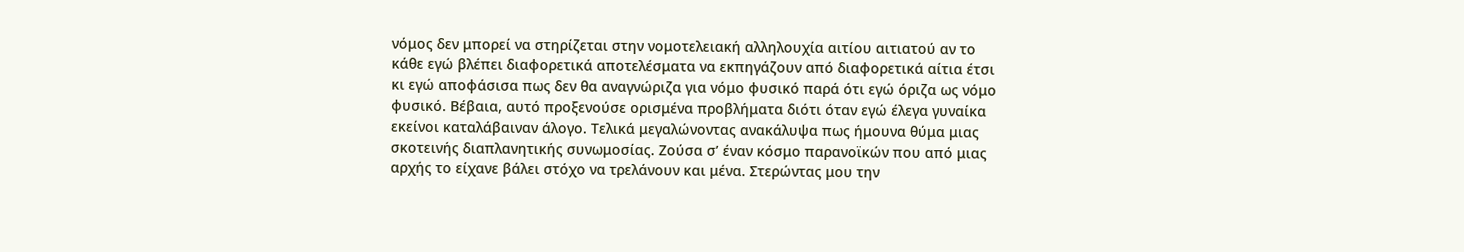νόμος δεν μπορεί να στηρίζεται στην νομοτελειακή αλληλουχία αιτίου αιτιατού αν το κάθε εγώ βλέπει διαφορετικά αποτελέσματα να εκπηγάζουν από διαφορετικά αίτια έτσι κι εγώ αποφάσισα πως δεν θα αναγνώριζα για νόμο φυσικό παρά ότι εγώ όριζα ως νόμο φυσικό. Βέβαια, αυτό προξενούσε ορισμένα προβλήματα διότι όταν εγώ έλεγα γυναίκα εκείνοι καταλάβαιναν άλογο. Τελικά μεγαλώνοντας ανακάλυψα πως ήμουνα θύμα μιας σκοτεινής διαπλανητικής συνωμοσίας. Ζούσα σ’ έναν κόσμο παρανοϊκών που από μιας αρχής το είχανε βάλει στόχο να τρελάνουν και μένα. Στερώντας μου την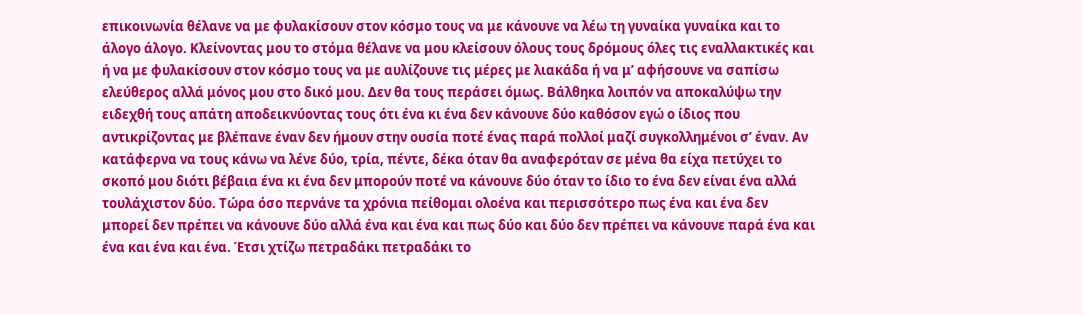επικοινωνία θέλανε να με φυλακίσουν στον κόσμο τους να με κάνουνε να λέω τη γυναίκα γυναίκα και το άλογο άλογο. Κλείνοντας μου το στόμα θέλανε να μου κλείσουν όλους τους δρόμους όλες τις εναλλακτικές και ή να με φυλακίσουν στον κόσμο τους να με αυλίζουνε τις μέρες με λιακάδα ή να μ’ αφήσουνε να σαπίσω ελεύθερος αλλά μόνος μου στο δικό μου. Δεν θα τους περάσει όμως. Βάλθηκα λοιπόν να αποκαλύψω την ειδεχθή τους απάτη αποδεικνύοντας τους ότι ένα κι ένα δεν κάνουνε δύο καθόσον εγώ ο ίδιος που αντικρίζοντας με βλέπανε έναν δεν ήμουν στην ουσία ποτέ ένας παρά πολλοί μαζί συγκολλημένοι σ’ έναν. Αν κατάφερνα να τους κάνω να λένε δύο, τρία, πέντε, δέκα όταν θα αναφερόταν σε μένα θα είχα πετύχει το σκοπό μου διότι βέβαια ένα κι ένα δεν μπορούν ποτέ να κάνουνε δύο όταν το ίδιο το ένα δεν είναι ένα αλλά τουλάχιστον δύο. Τώρα όσο περνάνε τα χρόνια πείθομαι ολοένα και περισσότερο πως ένα και ένα δεν μπορεί δεν πρέπει να κάνουνε δύο αλλά ένα και ένα και πως δύο και δύο δεν πρέπει να κάνουνε παρά ένα και ένα και ένα και ένα. Έτσι χτίζω πετραδάκι πετραδάκι το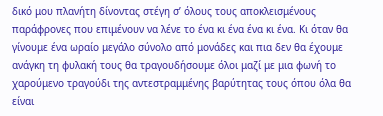δικό μου πλανήτη δίνοντας στέγη σ’ όλους τους αποκλεισμένους παράφρονες που επιμένουν να λένε το ένα κι ένα ένα κι ένα. Κι όταν θα γίνουμε ένα ωραίο μεγάλο σύνολο από μονάδες και πια δεν θα έχουμε ανάγκη τη φυλακή τους θα τραγουδήσουμε όλοι μαζί με μια φωνή το χαρούμενο τραγούδι της αντεστραμμένης βαρύτητας τους όπου όλα θα είναι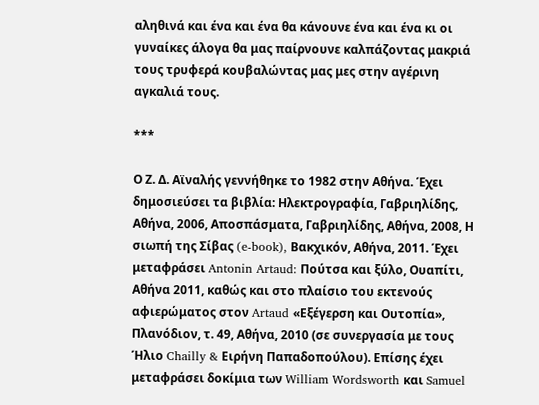αληθινά και ένα και ένα θα κάνουνε ένα και ένα κι οι γυναίκες άλογα θα μας παίρνουνε καλπάζοντας μακριά τους τρυφερά κουβαλώντας μας μες στην αγέρινη αγκαλιά τους.

***

Ο Ζ. Δ. Αϊναλής γεννήθηκε το 1982 στην Αθήνα. Έχει δημοσιεύσει τα βιβλία: Ηλεκτρογραφία, Γαβριηλίδης, Αθήνα, 2006, Αποσπάσματα, Γαβριηλίδης, Αθήνα, 2008, Η σιωπή της Σίβας (e-book), Βακχικόν, Αθήνα, 2011. Έχει μεταφράσει Antonin Artaud: Πούτσα και ξύλο, Ουαπίτι, Αθήνα 2011, καθώς και στο πλαίσιο του εκτενούς αφιερώματος στον Artaud «Εξέγερση και Ουτοπία», Πλανόδιον, τ. 49, Αθήνα, 2010 (σε συνεργασία με τους Ήλιο Chailly & Ειρήνη Παπαδοπούλου). Επίσης έχει μεταφράσει δοκίμια των William Wordsworth και Samuel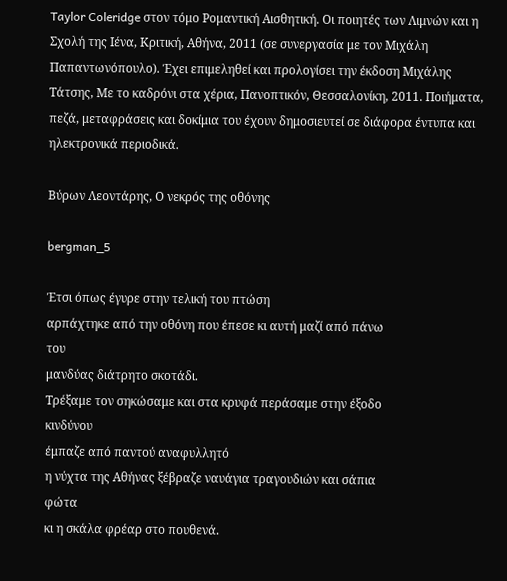Taylor Coleridge στον τόμο Ρομαντική Αισθητική. Οι ποιητές των Λιμνών και η Σχολή της Ιένα, Κριτική, Αθήνα, 2011 (σε συνεργασία με τον Μιχάλη Παπαντωνόπουλο). Έχει επιμεληθεί και προλογίσει την έκδοση Μιχάλης Τάτσης, Με το καδρόνι στα χέρια, Πανοπτικόν, Θεσσαλονίκη, 2011. Ποιήματα, πεζά, μεταφράσεις και δοκίμια του έχουν δημοσιευτεί σε διάφορα έντυπα και ηλεκτρονικά περιοδικά.

Βύρων Λεοντάρης, Ο νεκρός της οθόνης

bergman_5

Έτσι όπως έγυρε στην τελική του πτώση
αρπάχτηκε από την οθόνη που έπεσε κι αυτή μαζί από πάνω
του
μανδύας διάτρητο σκοτάδι.
Τρέξαμε τον σηκώσαμε και στα κρυφά περάσαμε στην έξοδο
κινδύνου
έμπαζε από παντού αναφυλλητό
η νύχτα της Αθήνας ξέβραζε ναυάγια τραγουδιών και σάπια
φώτα
κι η σκάλα φρέαρ στο πουθενά.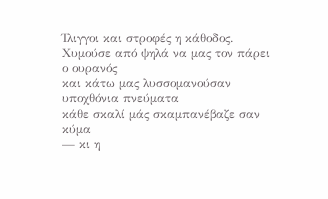Ίλιγγοι και στροφές η κάθοδος.
Χυμούσε από ψηλά να μας τον πάρει ο ουρανός
και κάτω μας λυσσομανούσαν υποχθόνια πνεύματα
κάθε σκαλί μάς σκαμπανέβαζε σαν κύμα
— κι η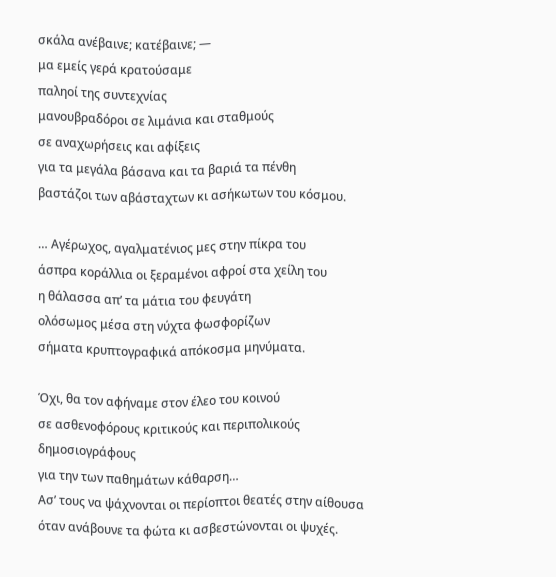σκάλα ανέβαινε; κατέβαινε; —
μα εμείς γερά κρατούσαμε
παληοί της συντεχνίας
μανουβραδόροι σε λιμάνια και σταθμούς
σε αναχωρήσεις και αφίξεις
για τα μεγάλα βάσανα και τα βαριά τα πένθη
βαστάζοι των αβάσταχτων κι ασήκωτων του κόσμου.

… Αγέρωχος, αγαλματένιος μες στην πίκρα του
άσπρα κοράλλια οι ξεραμένοι αφροί στα χείλη του
η θάλασσα απ’ τα μάτια του φευγάτη
ολόσωμος μέσα στη νύχτα φωσφορίζων
σήματα κρυπτογραφικά απόκοσμα μηνύματα.

Όχι, θα τον αφήναμε στον έλεο του κοινού
σε ασθενοφόρους κριτικούς και περιπολικούς
δημοσιογράφους
για την των παθημάτων κάθαρση…
Aσ’ τους να ψάχνονται οι περίοπτοι θεατές στην αίθουσα
όταν ανάβουνε τα φώτα κι ασβεστώνονται οι ψυχές.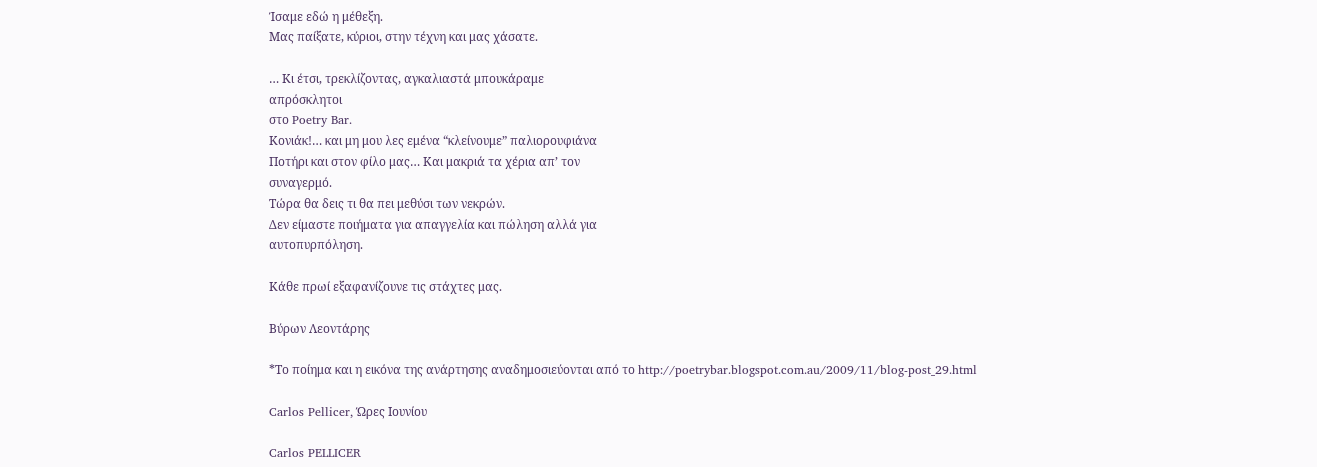Ίσαμε εδώ η μέθεξη.
Μας παίξατε, κύριοι, στην τέχνη και μας χάσατε.

… Κι έτσι, τρεκλίζοντας, αγκαλιαστά μπουκάραμε
απρόσκλητοι
στο Poetry Bar.
Κονιάκ!… και μη μου λες εμένα “κλείνουμε” παλιορουφιάνα
Ποτήρι και στον φίλο μας… Και μακριά τα χέρια απ’ τον
συναγερμό.
Τώρα θα δεις τι θα πει μεθύσι των νεκρών.
Δεν είμαστε ποιήματα για απαγγελία και πώληση αλλά για
αυτοπυρπόληση.

Κάθε πρωί εξαφανίζουνε τις στάχτες μας.

Βύρων Λεοντάρης

*Το ποίημα και η εικόνα της ανάρτησης αναδημοσιεύονται από το http://poetrybar.blogspot.com.au/2009/11/blog-post_29.html

Carlos Pellicer, Ώρες Ιουνίου

Carlos PELLICER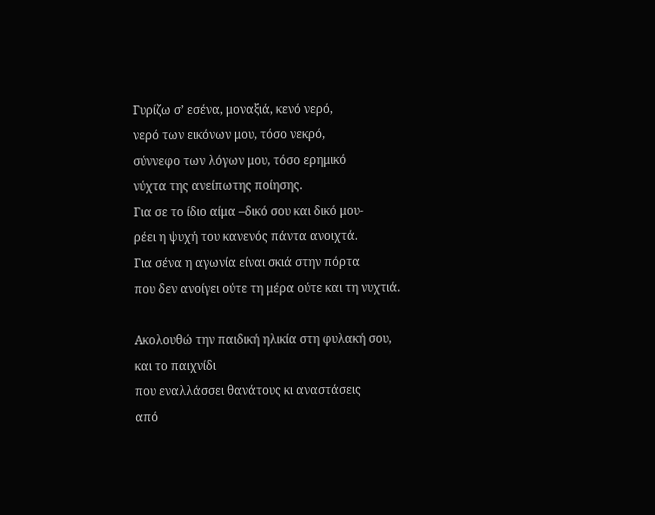Γυρίζω σ’ εσένα, μοναξιά, κενό νερό,
νερό των εικόνων μου, τόσο νεκρό,
σύννεφο των λόγων μου, τόσο ερημικό
νύχτα της ανείπωτης ποίησης.
Για σε το ίδιο αίμα –δικό σου και δικό μου-
ρέει η ψυχή του κανενός πάντα ανοιχτά.
Για σένα η αγωνία είναι σκιά στην πόρτα
που δεν ανοίγει ούτε τη μέρα ούτε και τη νυχτιά.

Ακολουθώ την παιδική ηλικία στη φυλακή σου, και το παιχνίδι
που εναλλάσσει θανάτους κι αναστάσεις
από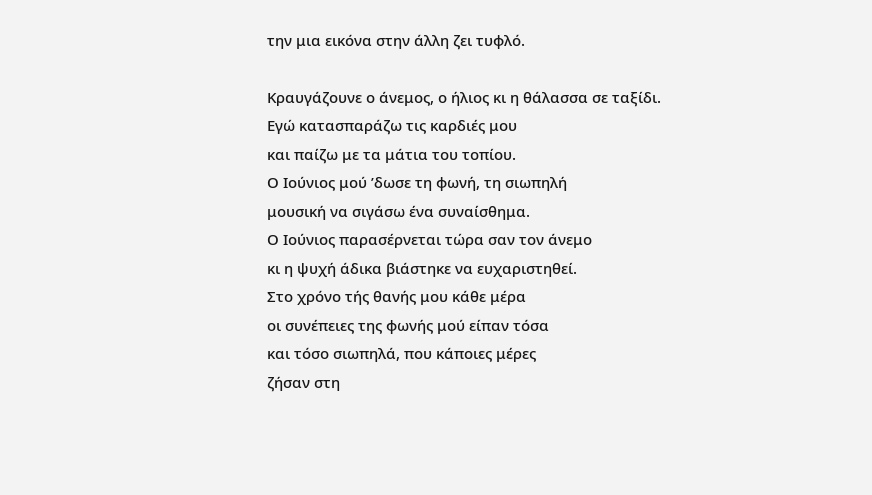την μια εικόνα στην άλλη ζει τυφλό.

Κραυγάζουνε ο άνεμος, ο ήλιος κι η θάλασσα σε ταξίδι.
Εγώ κατασπαράζω τις καρδιές μου
και παίζω με τα μάτια του τοπίου.
Ο Ιούνιος μού ’δωσε τη φωνή, τη σιωπηλή
μουσική να σιγάσω ένα συναίσθημα.
Ο Ιούνιος παρασέρνεται τώρα σαν τον άνεμο
κι η ψυχή άδικα βιάστηκε να ευχαριστηθεί.
Στο χρόνο τής θανής μου κάθε μέρα
οι συνέπειες της φωνής μού είπαν τόσα
και τόσο σιωπηλά, που κάποιες μέρες
ζήσαν στη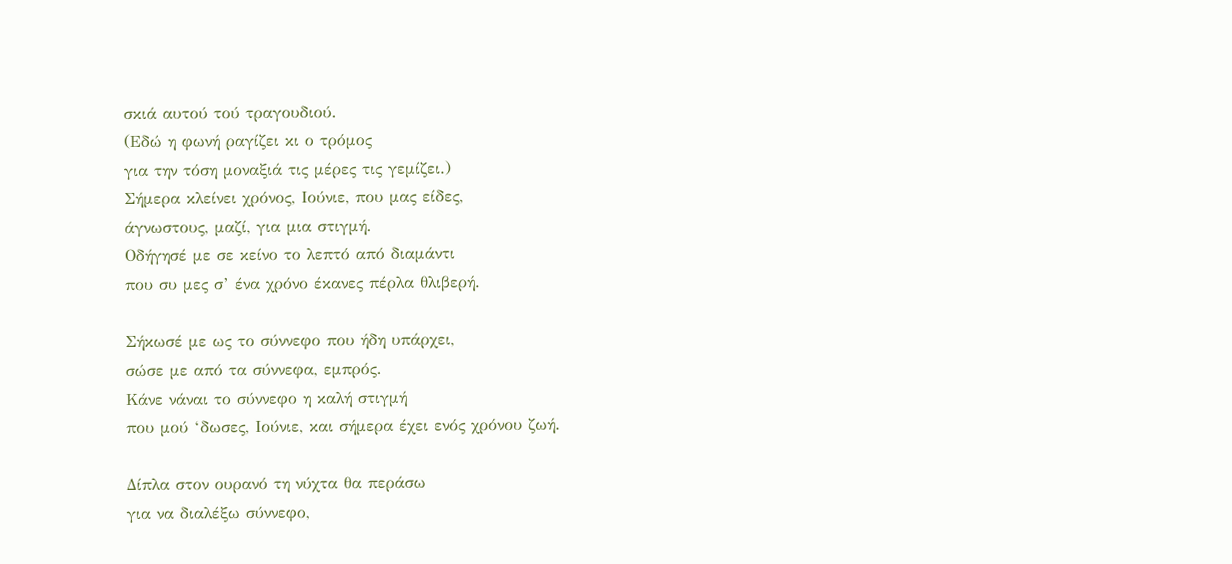σκιά αυτού τού τραγουδιού.
(Εδώ η φωνή ραγίζει κι ο τρόμος
για την τόση μοναξιά τις μέρες τις γεμίζει.)
Σήμερα κλείνει χρόνος, Ιούνιε, που μας είδες,
άγνωστους, μαζί, για μια στιγμή.
Οδήγησέ με σε κείνο το λεπτό από διαμάντι
που συ μες σ’ ένα χρόνο έκανες πέρλα θλιβερή.

Σήκωσέ με ως το σύννεφο που ήδη υπάρχει,
σώσε με από τα σύννεφα, εμπρός.
Κάνε νάναι το σύννεφο η καλή στιγμή
που μού ‘δωσες, Ιούνιε, και σήμερα έχει ενός χρόνου ζωή.

Δίπλα στον ουρανό τη νύχτα θα περάσω
για να διαλέξω σύννεφο,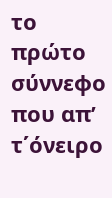το πρώτο
σύννεφο που απ’ τ΄όνειρο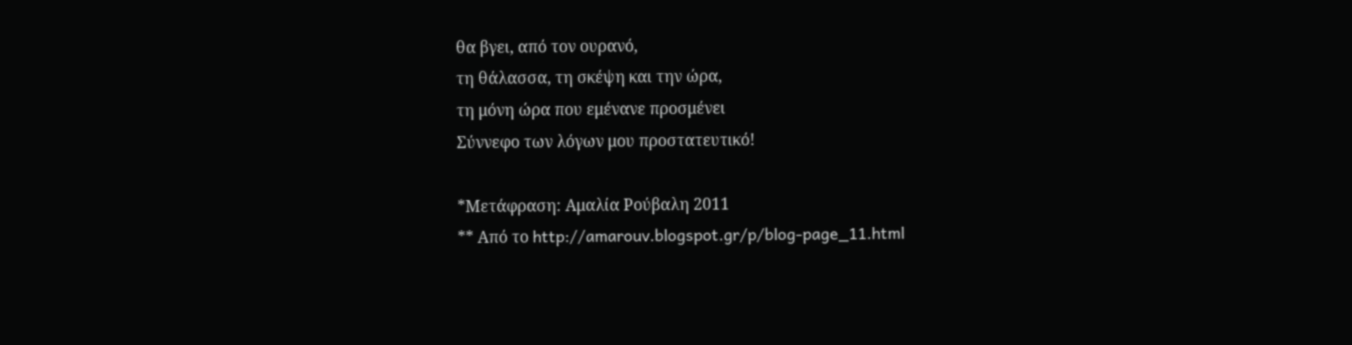θα βγει, από τον ουρανό,
τη θάλασσα, τη σκέψη και την ώρα,
τη μόνη ώρα που εμένανε προσμένει
Σύννεφο των λόγων μου προστατευτικό!

*Μετάφραση: Αμαλία Ρούβαλη 2011
** Από το http://amarouv.blogspot.gr/p/blog-page_11.html